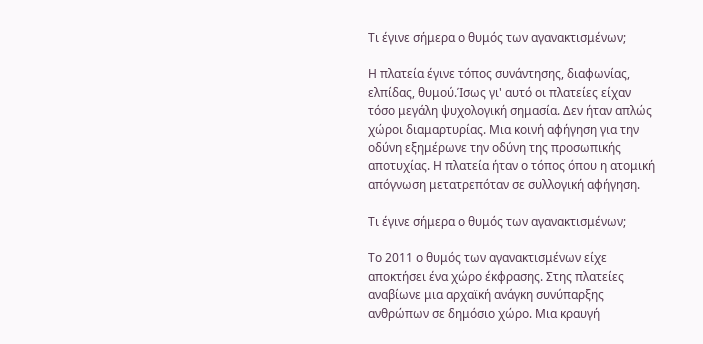Τι έγινε σήμερα ο θυμός των αγανακτισμένων;

Η πλατεία έγινε τόπος συνάντησης, διαφωνίας, ελπίδας, θυμού.Ίσως γι' αυτό οι πλατείες είχαν τόσο μεγάλη ψυχολογική σημασία. Δεν ήταν απλώς χώροι διαμαρτυρίας. Μια κοινή αφήγηση για την οδύνη εξημέρωνε την οδύνη της προσωπικής αποτυχίας. Η πλατεία ήταν ο τόπος όπου η ατομική απόγνωση μετατρεπόταν σε συλλογική αφήγηση.

Τι έγινε σήμερα ο θυμός των αγανακτισμένων;

Το 2011 ο θυμός των αγανακτισμένων είχε αποκτήσει ένα χώρο έκφρασης. Στης πλατείες αναβίωνε μια αρχαϊκή ανάγκη συνύπαρξης ανθρώπων σε δημόσιο χώρο. Μια κραυγή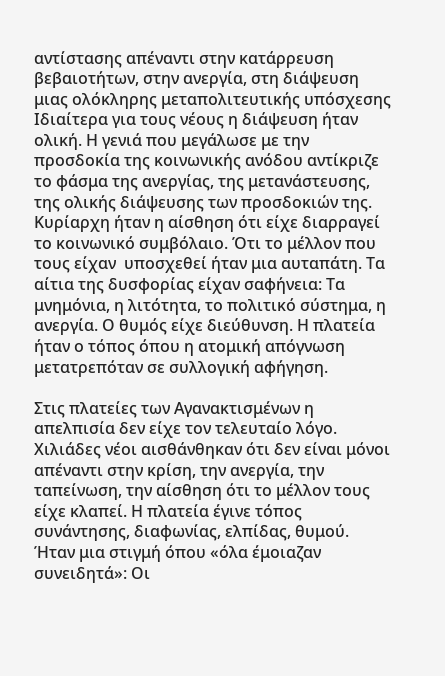αντίστασης απέναντι στην κατάρρευση βεβαιοτήτων, στην ανεργία, στη διάψευση μιας ολόκληρης μεταπολιτευτικής υπόσχεσης Ιδιαίτερα για τους νέους η διάψευση ήταν ολική. Η γενιά που μεγάλωσε με την προσδοκία της κοινωνικής ανόδου αντίκριζε το φάσμα της ανεργίας, της μετανάστευσης, της ολικής διάψευσης των προσδοκιών της. Κυρίαρχη ήταν η αίσθηση ότι είχε διαρραγεί το κοινωνικό συμβόλαιο. Ότι το μέλλον που τους είχαν  υποσχεθεί ήταν μια αυταπάτη. Τα αίτια της δυσφορίας είχαν σαφήνεια: Τα μνημόνια, η λιτότητα, το πολιτικό σύστημα, η ανεργία. Ο θυμός είχε διεύθυνση. Η πλατεία ήταν ο τόπος όπου η ατομική απόγνωση μετατρεπόταν σε συλλογική αφήγηση.

Στις πλατείες των Αγανακτισμένων η απελπισία δεν είχε τον τελευταίο λόγο. Χιλιάδες νέοι αισθάνθηκαν ότι δεν είναι μόνοι απέναντι στην κρίση, την ανεργία, την ταπείνωση, την αίσθηση ότι το μέλλον τους είχε κλαπεί. Η πλατεία έγινε τόπος συνάντησης, διαφωνίας, ελπίδας, θυμού. Ήταν μια στιγμή όπου «όλα έμοιαζαν συνειδητά»: Οι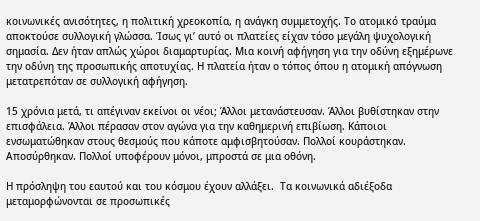κοινωνικές ανισότητες, η πολιτική χρεοκοπία, η ανάγκη συμμετοχής. Το ατομικό τραύμα αποκτούσε συλλογική γλώσσα. Ίσως γι’ αυτό οι πλατείες είχαν τόσο μεγάλη ψυχολογική σημασία. Δεν ήταν απλώς χώροι διαμαρτυρίας. Μια κοινή αφήγηση για την οδύνη εξημέρωνε την οδύνη της προσωπικής αποτυχίας. Η πλατεία ήταν ο τόπος όπου η ατομική απόγνωση μετατρεπόταν σε συλλογική αφήγηση.

15 χρόνια μετά, τι απέγιναν εκείνοι οι νέοι; Άλλοι μετανάστευσαν. Άλλοι βυθίστηκαν στην επισφάλεια. Άλλοι πέρασαν στον αγώνα για την καθημερινή επιβίωση. Κάποιοι ενσωματώθηκαν στους θεσμούς που κάποτε αμφισβητούσαν. Πολλοί κουράστηκαν. Αποσύρθηκαν. Πολλοί υποφέρουν μόνοι, μπροστά σε μια οθόνη.

Η πρόσληψη του εαυτού και του κόσμου έχουν αλλάξει.  Τα κοινωνικά αδιέξοδα μεταμορφώνονται σε προσωπικές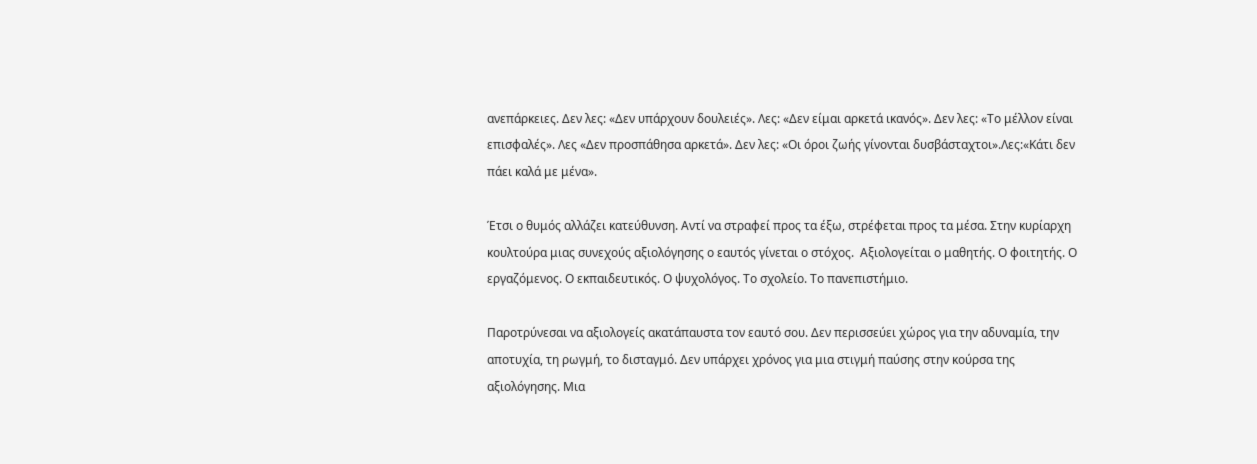ανεπάρκειες. Δεν λες: «Δεν υπάρχουν δουλειές». Λες: «Δεν είμαι αρκετά ικανός». Δεν λες: «Το μέλλον είναι επισφαλές». Λες «Δεν προσπάθησα αρκετά». Δεν λες: «Οι όροι ζωής γίνονται δυσβάσταχτοι».Λες:«Κάτι δεν πάει καλά με μένα».

Έτσι ο θυμός αλλάζει κατεύθυνση. Αντί να στραφεί προς τα έξω, στρέφεται προς τα μέσα. Στην κυρίαρχη κουλτούρα μιας συνεχούς αξιολόγησης ο εαυτός γίνεται ο στόχος.  Αξιολογείται ο μαθητής. Ο φοιτητής. Ο εργαζόμενος. Ο εκπαιδευτικός. Ο ψυχολόγος. Το σχολείο. Το πανεπιστήμιο.

Παροτρύνεσαι να αξιολογείς ακατάπαυστα τον εαυτό σου. Δεν περισσεύει χώρος για την αδυναμία, την αποτυχία, τη ρωγμή, το δισταγμό. Δεν υπάρχει χρόνος για μια στιγμή παύσης στην κούρσα της αξιολόγησης. Μια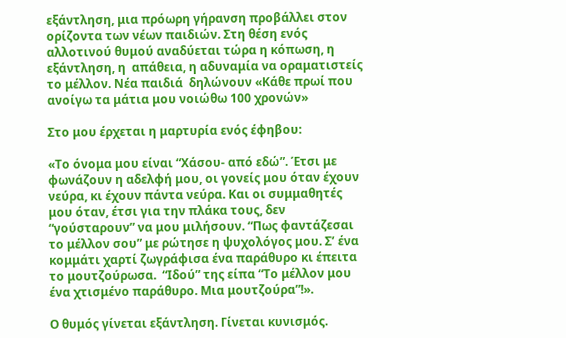εξάντληση, μια πρόωρη γήρανση προβάλλει στον ορίζοντα των νέων παιδιών. Στη θέση ενός αλλοτινού θυμού αναδύεται τώρα η κόπωση, η εξάντληση, η  απάθεια, η αδυναμία να οραματιστείς το μέλλον. Νέα παιδιά  δηλώνουν «Κάθε πρωί που ανοίγω τα μάτια μου νοιώθω 100 χρονών»

Στο μου έρχεται η μαρτυρία ενός έφηβου:

«Το όνομα μου είναι “Χάσου- από εδώ”. Έτσι με φωνάζουν η αδελφή μου, οι γονείς μου όταν έχουν  νεύρα, κι έχουν πάντα νεύρα. Και οι συμμαθητές μου όταν, έτσι για την πλάκα τους, δεν “γούσταρουν” να μου μιλήσουν. “Πως φαντάζεσαι το μέλλον σου” με ρώτησε η ψυχολόγος μου. Σ’ ένα κομμάτι χαρτί ζωγράφισα ένα παράθυρο κι έπειτα το μουτζούρωσα.  “Ιδού” της είπα “Το μέλλον μου ένα χτισμένο παράθυρο. Μια μουτζούρα”!».

Ο θυμός γίνεται εξάντληση. Γίνεται κυνισμός.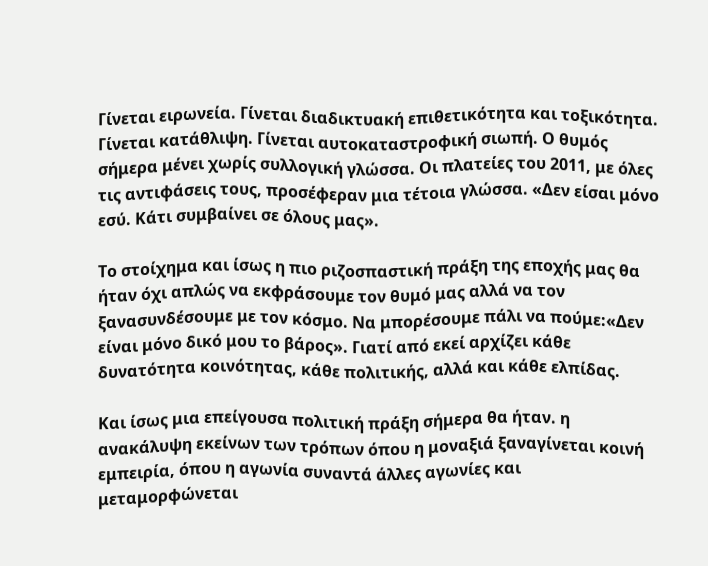Γίνεται ειρωνεία. Γίνεται διαδικτυακή επιθετικότητα και τοξικότητα. Γίνεται κατάθλιψη. Γίνεται αυτοκαταστροφική σιωπή. Ο θυμός σήμερα μένει χωρίς συλλογική γλώσσα. Οι πλατείες του 2011, με όλες τις αντιφάσεις τους, προσέφεραν μια τέτοια γλώσσα. «Δεν είσαι μόνο εσύ. Κάτι συμβαίνει σε όλους μας».

Το στοίχημα και ίσως η πιο ριζοσπαστική πράξη της εποχής μας θα ήταν όχι απλώς να εκφράσουμε τον θυμό μας αλλά να τον ξανασυνδέσουμε με τον κόσμο. Να μπορέσουμε πάλι να πούμε:«Δεν είναι μόνο δικό μου το βάρος». Γιατί από εκεί αρχίζει κάθε δυνατότητα κοινότητας, κάθε πολιτικής, αλλά και κάθε ελπίδας.

Και ίσως μια επείγουσα πολιτική πράξη σήμερα θα ήταν. η ανακάλυψη εκείνων των τρόπων όπου η μοναξιά ξαναγίνεται κοινή εμπειρία, όπου η αγωνία συναντά άλλες αγωνίες και μεταμορφώνεται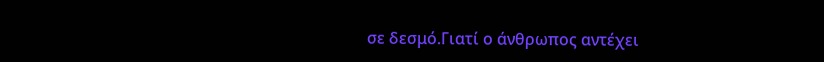σε δεσμό.Γιατί ο άνθρωπος αντέχει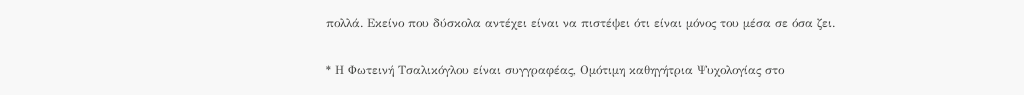πολλά. Εκείνο που δύσκολα αντέχει είναι να πιστέψει ότι είναι μόνος του μέσα σε όσα ζει.

* Η Φωτεινή Τσαλικόγλου είναι συγγραφέας, Ομότιμη καθηγήτρια Ψυχολογίας στο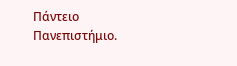Πάντειο Πανεπιστήμιο.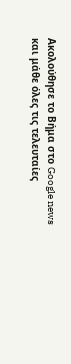Ακολούθησε το Βήμα στο Google news και μάθε όλες τις τελευταίες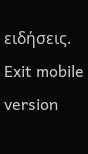ειδήσεις.
Exit mobile version